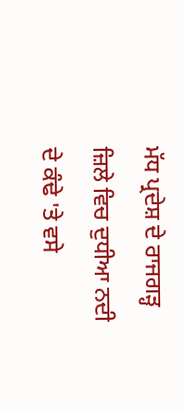ਮੱਧ ਪ੍ਰਦੇਸ਼ ਦੇ ਰਾਜਗੜ੍ਹ ਜ਼ਿਲੇ ਵਿਚ ਦੁਧੀਆ ਨਦੀ ਦੇ ਕੰਢੇ 'ਤੇ ਵਸੇ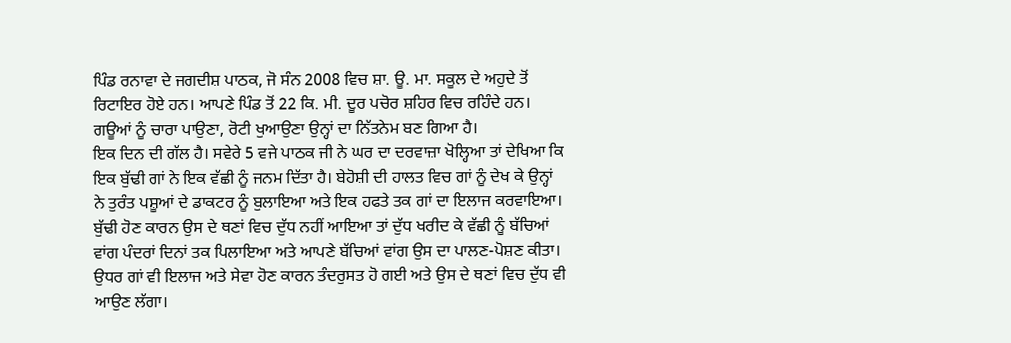ਪਿੰਡ ਰਨਾਵਾ ਦੇ ਜਗਦੀਸ਼ ਪਾਠਕ, ਜੋ ਸੰਨ 2008 ਵਿਚ ਸ਼ਾ. ਊ. ਮਾ. ਸਕੂਲ ਦੇ ਅਹੁਦੇ ਤੋਂ ਰਿਟਾਇਰ ਹੋਏ ਹਨ। ਆਪਣੇ ਪਿੰਡ ਤੋਂ 22 ਕਿ. ਮੀ. ਦੂਰ ਪਚੋਰ ਸ਼ਹਿਰ ਵਿਚ ਰਹਿੰਦੇ ਹਨ। ਗਊਆਂ ਨੂੰ ਚਾਰਾ ਪਾਉਣਾ, ਰੋਟੀ ਖੁਆਉਣਾ ਉਨ੍ਹਾਂ ਦਾ ਨਿੱਤਨੇਮ ਬਣ ਗਿਆ ਹੈ।
ਇਕ ਦਿਨ ਦੀ ਗੱਲ ਹੈ। ਸਵੇਰੇ 5 ਵਜੇ ਪਾਠਕ ਜੀ ਨੇ ਘਰ ਦਾ ਦਰਵਾਜ਼ਾ ਖੋਲ੍ਹਿਆ ਤਾਂ ਦੇਖਿਆ ਕਿ ਇਕ ਬੁੱਢੀ ਗਾਂ ਨੇ ਇਕ ਵੱਛੀ ਨੂੰ ਜਨਮ ਦਿੱਤਾ ਹੈ। ਬੇਹੋਸ਼ੀ ਦੀ ਹਾਲਤ ਵਿਚ ਗਾਂ ਨੂੰ ਦੇਖ ਕੇ ਉਨ੍ਹਾਂ ਨੇ ਤੁਰੰਤ ਪਸ਼ੂਆਂ ਦੇ ਡਾਕਟਰ ਨੂੰ ਬੁਲਾਇਆ ਅਤੇ ਇਕ ਹਫਤੇ ਤਕ ਗਾਂ ਦਾ ਇਲਾਜ ਕਰਵਾਇਆ। ਬੁੱਢੀ ਹੋਣ ਕਾਰਨ ਉਸ ਦੇ ਥਣਾਂ ਵਿਚ ਦੁੱਧ ਨਹੀਂ ਆਇਆ ਤਾਂ ਦੁੱਧ ਖਰੀਦ ਕੇ ਵੱਛੀ ਨੂੰ ਬੱਚਿਆਂ ਵਾਂਗ ਪੰਦਰਾਂ ਦਿਨਾਂ ਤਕ ਪਿਲਾਇਆ ਅਤੇ ਆਪਣੇ ਬੱਚਿਆਂ ਵਾਂਗ ਉਸ ਦਾ ਪਾਲਣ-ਪੋਸ਼ਣ ਕੀਤਾ।
ਉਧਰ ਗਾਂ ਵੀ ਇਲਾਜ ਅਤੇ ਸੇਵਾ ਹੋਣ ਕਾਰਨ ਤੰਦਰੁਸਤ ਹੋ ਗਈ ਅਤੇ ਉਸ ਦੇ ਥਣਾਂ ਵਿਚ ਦੁੱਧ ਵੀ ਆਉਣ ਲੱਗਾ।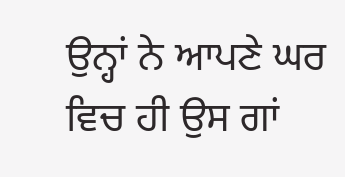ਉਨ੍ਹਾਂ ਨੇ ਆਪਣੇ ਘਰ ਵਿਚ ਹੀ ਉਸ ਗਾਂ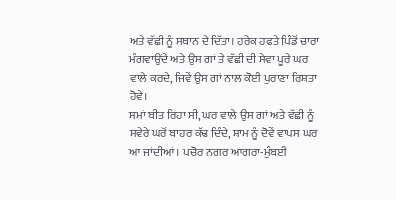ਅਤੇ ਵੱਛੀ ਨੂੰ ਸਥਾਨ ਦੇ ਦਿੱਤਾ। ਹਰੇਕ ਹਫਤੇ ਪਿੰਡੋਂ ਚਾਰਾ ਮੰਗਵਾਉਂਦੇ ਅਤੇ ਉਸ ਗਾਂ ਤੇ ਵੱਛੀ ਦੀ ਸੇਵਾ ਪੂਰੇ ਘਰ ਵਾਲੇ ਕਰਦੇ, ਜਿਵੇਂ ਉਸ ਗਾਂ ਨਾਲ ਕੋਈ ਪੁਰਾਣਾ ਰਿਸ਼ਤਾ ਹੋਵੇ।
ਸਮਾਂ ਬੀਤ ਰਿਹਾ ਸੀ, ਘਰ ਵਾਲੇ ਉਸ ਗਾਂ ਅਤੇ ਵੱਛੀ ਨੂੰ ਸਵੇਰੇ ਘਰੋਂ ਬਾਹਰ ਕੱਢ ਦਿੰਦੇ, ਸ਼ਾਮ ਨੂੰ ਦੋਵੇਂ ਵਾਪਸ ਘਰ ਆ ਜਾਂਦੀਆਂ। ਪਚੋਰ ਨਗਰ ਆਗਰਾ-ਮੁੰਬਈ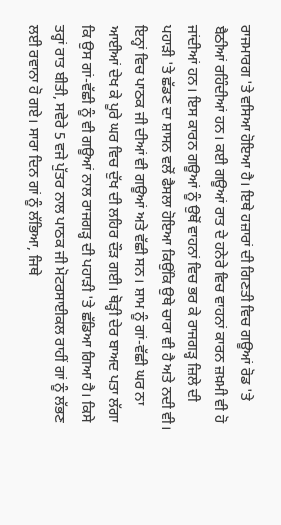ਰਾਜਮਾਰਗ 'ਤੇ ਵਸਿਆ ਹੋਇਆ ਹੈ। ਇਥੇ ਹਜ਼ਾਰਾਂ ਦੀ ਗਿਣਤੀ ਵਿਚ ਗਊਆਂ ਰੋਡ 'ਤੇ ਬੈਠੀਆਂ ਰਹਿੰਦੀਆਂ ਹਨ। ਕਈ ਗਊਆਂ ਰਾਤ ਦੇ ਹਨੇਰੇ ਵਿਚ ਵਾਹਨਾਂ ਕਾਰਨ ਜ਼ਖ਼ਮੀ ਵੀ ਹੋ ਜਾਂਦੀਆਂ ਹਨ। ਇਸ ਕਾਰਨ ਗਊਆਂ ਨੂੰ ਉਥੋਂ ਵਾਹਨਾਂ ਵਿਚ ਭਰ ਕੇ ਰਾਜਗੜ੍ਹ ਜ਼ਿਲੇ ਦੀ ਪਹਾੜੀ 'ਤੇ ਛੱਡਣ ਦਾ ਸ਼ਾਸਨ ਵਲੋਂ ਫੈਸਲਾ ਹੋਇਆ ਕਿਉਂਕਿ ਉਥੇ ਚਾਰਾ ਵੀ ਹੈ ਅਤੇ ਨਦੀ ਵੀ। ਇਨ੍ਹਾਂ ਵਿਚ ਪਾਠਕ ਜੀ ਦੀਆਂ ਵੀ ਗਊਆਂ ਅਤੇ ਵੱਛੀ ਸਨ। ਸ਼ਾਮ ਨੂੰ ਗਾਂ-ਵੱਛੀ ਘਰ ਨਾ ਆਈਆਂ ਦੇਖ ਕੇ ਪੂਰੇ ਘਰ ਵਿਚ ਦੁੱਖ ਦੀ ਲਹਿਰ ਦੌੜ ਗਈ। ਥੋੜ੍ਹੀ ਦੇਰ ਬਾਅਦ ਪਤਾ ਲੱਗਾ ਕਿ ਉਸ ਗਾਂ-ਵੱਛੀ ਨੂੰ ਵੀ ਗਊਆਂ ਨਾਲ ਰਾਜਗੜ੍ਹ ਦੀ ਪਹਾੜੀ 'ਤੇ ਛੱਡਿਆ ਗਿਆ ਹੈ। ਕਿਸੇ ਤਰ੍ਹਾਂ ਰਾਤ ਬੀਤੀ, ਸਵੇਰੇ 5 ਵਜੇ ਪੁੱਤਰ ਨਾਲ ਪਾਠਕ ਜੀ ਮੋਟਰਸਾਈਕਲ ਰਾਹੀਂ ਗਾਂ ਨੂੰ ਲੱਭਣ ਲਈ ਰਵਾਨਾ ਹੋ ਗਏ। ਸਾਰਾ ਦਿਨ ਗਾਂ ਨੂੰ ਲੱਭਿਆ, ਜਿਥੇ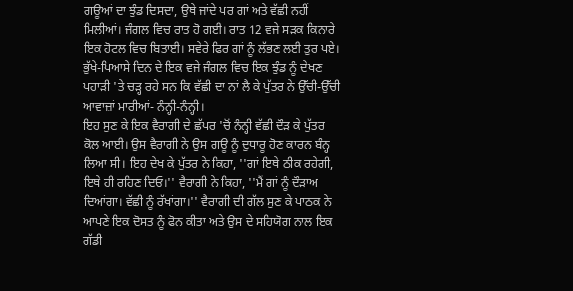ਗਊਆਂ ਦਾ ਝੁੰਡ ਦਿਸਦਾ, ਉਥੇ ਜਾਂਦੇ ਪਰ ਗਾਂ ਅਤੇ ਵੱਛੀ ਨਹੀਂ ਮਿਲੀਆਂ। ਜੰਗਲ ਵਿਚ ਰਾਤ ਹੋ ਗਈ। ਰਾਤ 12 ਵਜੇ ਸੜਕ ਕਿਨਾਰੇ ਇਕ ਹੋਟਲ ਵਿਚ ਬਿਤਾਈ। ਸਵੇਰੇ ਫਿਰ ਗਾਂ ਨੂੰ ਲੱਭਣ ਲਈ ਤੁਰ ਪਏ। ਭੁੱਖੇ-ਪਿਆਸੇ ਦਿਨ ਦੇ ਇਕ ਵਜੇ ਜੰਗਲ ਵਿਚ ਇਕ ਝੁੰਡ ਨੂੰ ਦੇਖਣ ਪਹਾੜੀ 'ਤੇ ਚੜ੍ਹ ਰਹੇ ਸਨ ਕਿ ਵੱਛੀ ਦਾ ਨਾਂ ਲੈ ਕੇ ਪੁੱਤਰ ਨੇ ਉੱਚੀ-ਉੱਚੀ ਆਵਾਜ਼ਾਂ ਮਾਰੀਆਂ- ਨੰਨ੍ਹੀ-ਨੰਨ੍ਹੀ।
ਇਹ ਸੁਣ ਕੇ ਇਕ ਵੈਰਾਗੀ ਦੇ ਛੱਪਰ 'ਚੋਂ ਨੰਨ੍ਹੀ ਵੱਛੀ ਦੌੜ ਕੇ ਪੁੱਤਰ ਕੋਲ ਆਈ। ਉਸ ਵੈਰਾਗੀ ਨੇ ਉਸ ਗਊ ਨੂੰ ਦੁਧਾਰੂ ਹੋਣ ਕਾਰਨ ਬੰਨ੍ਹ ਲਿਆ ਸੀ। ਇਹ ਦੇਖ ਕੇ ਪੁੱਤਰ ਨੇ ਕਿਹਾ, ''ਗਾਂ ਇਥੇ ਠੀਕ ਰਹੇਗੀ, ਇਥੇ ਹੀ ਰਹਿਣ ਦਿਓ।'' ਵੈਰਾਗੀ ਨੇ ਕਿਹਾ, ''ਮੈਂ ਗਾਂ ਨੂੰ ਦੌੜਾਅ ਦਿਆਂਗਾ। ਵੱਛੀ ਨੂੰ ਰੱਖਾਂਗਾ।'' ਵੈਰਾਗੀ ਦੀ ਗੱਲ ਸੁਣ ਕੇ ਪਾਠਕ ਨੇ ਆਪਣੇ ਇਕ ਦੋਸਤ ਨੂੰ ਫੋਨ ਕੀਤਾ ਅਤੇ ਉਸ ਦੇ ਸਹਿਯੋਗ ਨਾਲ ਇਕ ਗੱਡੀ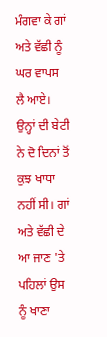ਮੰਗਵਾ ਕੇ ਗਾਂ ਅਤੇ ਵੱਛੀ ਨੂੰ ਘਰ ਵਾਪਸ ਲੈ ਆਏ। ਉਨ੍ਹਾਂ ਦੀ ਬੇਟੀ ਨੇ ਦੋ ਦਿਨਾਂ ਤੋਂ ਕੁਝ ਖਾਧਾ ਨਹੀਂ ਸੀ। ਗਾਂ ਅਤੇ ਵੱਛੀ ਦੇ ਆ ਜਾਣ 'ਤੇ ਪਹਿਲਾਂ ਉਸ ਨੂੰ ਖਾਣਾ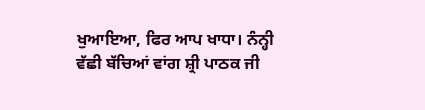ਖੁਆਇਆ, ਫਿਰ ਆਪ ਖਾਧਾ। ਨੰਨ੍ਹੀ ਵੱਛੀ ਬੱਚਿਆਂ ਵਾਂਗ ਸ਼੍ਰੀ ਪਾਠਕ ਜੀ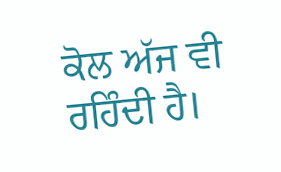ਕੋਲ ਅੱਜ ਵੀ ਰਹਿੰਦੀ ਹੈ।